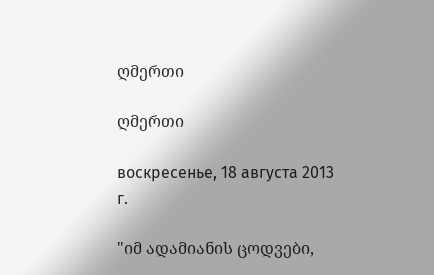ღმერთი

ღმერთი

воскресенье, 18 августа 2013 г.

"იმ ადამიანის ცოდვები,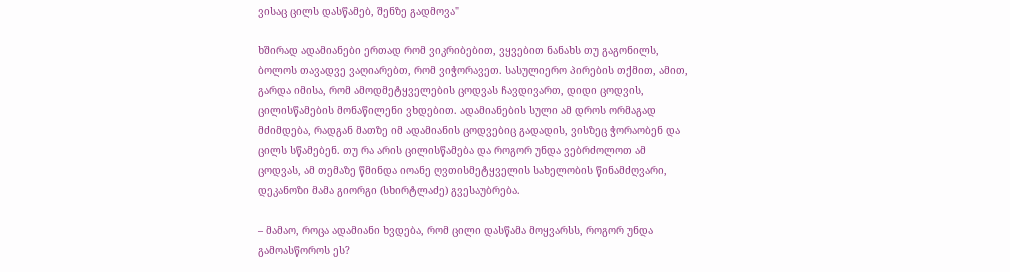ვისაც ცილს დასწამებ, შენზე გადმოვა"

ხშირად ადამიანები ერთად რომ ვიკრიბებით, ვყვებით ნანახს თუ გაგონილს, ბოლოს თავადვე ვაღიარებთ, რომ ვიჭორავეთ. სასულიერო პირების თქმით, ამით, გარდა იმისა, რომ ამოდმეტყველების ცოდვას ჩავდივართ, დიდი ცოდვის, ცილისწამების მონაწილენი ვხდებით. ადამიანების სული ამ დროს ორმაგად მძიმდება, რადგან მათზე იმ ადამიანის ცოდვებიც გადადის, ვისზეც ჭორაობენ და ცილს სწამებენ. თუ რა არის ცილისწამება და როგორ უნდა ვებრძოლოთ ამ ცოდვას, ამ თემაზე წმინდა იოანე ღვთისმეტყველის სახელობის წინამძღვარი, დეკანოზი მამა გიორგი (სხირტლაძე) გვესაუბრება.

– მამაო, როცა ადამიანი ხვდება, რომ ცილი დასწამა მოყვარსს, როგორ უნდა გამოასწოროს ეს?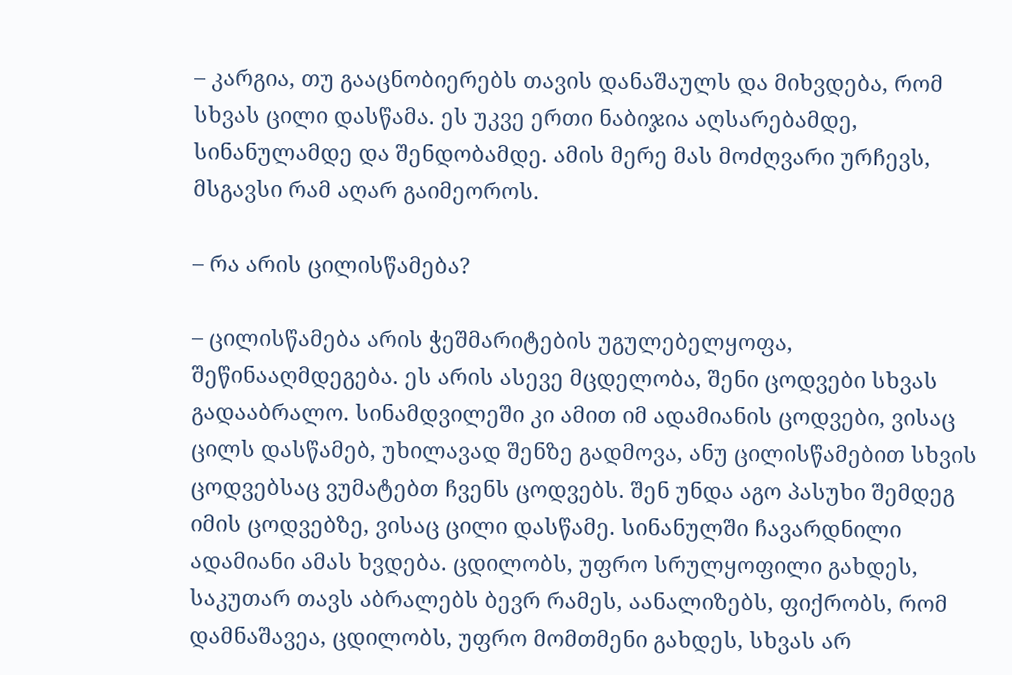– კარგია, თუ გააცნობიერებს თავის დანაშაულს და მიხვდება, რომ სხვას ცილი დასწამა. ეს უკვე ერთი ნაბიჯია აღსარებამდე, სინანულამდე და შენდობამდე. ამის მერე მას მოძღვარი ურჩევს, მსგავსი რამ აღარ გაიმეოროს.

– რა არის ცილისწამება?

– ცილისწამება არის ჭეშმარიტების უგულებელყოფა, შეწინააღმდეგება. ეს არის ასევე მცდელობა, შენი ცოდვები სხვას გადააბრალო. სინამდვილეში კი ამით იმ ადამიანის ცოდვები, ვისაც ცილს დასწამებ, უხილავად შენზე გადმოვა, ანუ ცილისწამებით სხვის ცოდვებსაც ვუმატებთ ჩვენს ცოდვებს. შენ უნდა აგო პასუხი შემდეგ იმის ცოდვებზე, ვისაც ცილი დასწამე. სინანულში ჩავარდნილი ადამიანი ამას ხვდება. ცდილობს, უფრო სრულყოფილი გახდეს, საკუთარ თავს აბრალებს ბევრ რამეს, აანალიზებს, ფიქრობს, რომ დამნაშავეა, ცდილობს, უფრო მომთმენი გახდეს, სხვას არ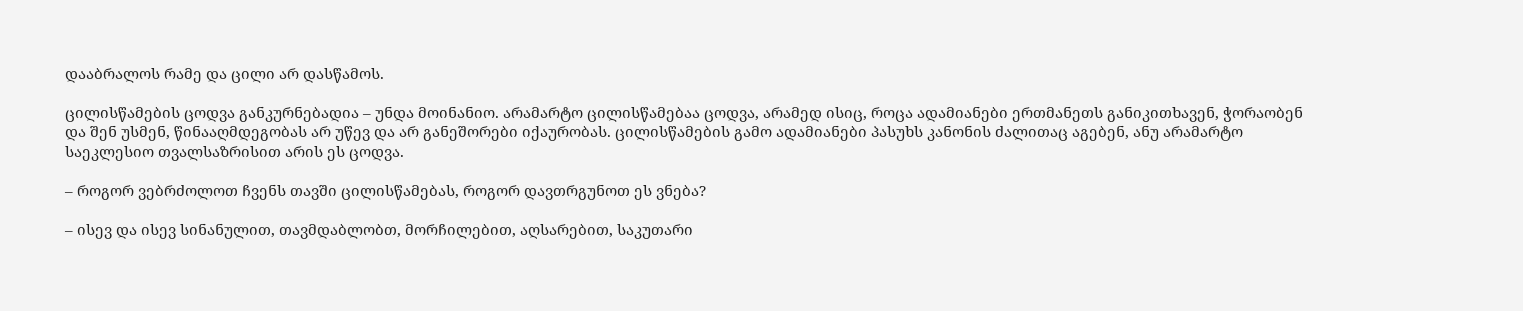დააბრალოს რამე და ცილი არ დასწამოს.

ცილისწამების ცოდვა განკურნებადია – უნდა მოინანიო. არამარტო ცილისწამებაა ცოდვა, არამედ ისიც, როცა ადამიანები ერთმანეთს განიკითხავენ, ჭორაობენ და შენ უსმენ, წინააღმდეგობას არ უწევ და არ განეშორები იქაურობას. ცილისწამების გამო ადამიანები პასუხს კანონის ძალითაც აგებენ, ანუ არამარტო საეკლესიო თვალსაზრისით არის ეს ცოდვა.

– როგორ ვებრძოლოთ ჩვენს თავში ცილისწამებას, როგორ დავთრგუნოთ ეს ვნება?

– ისევ და ისევ სინანულით, თავმდაბლობთ, მორჩილებით, აღსარებით, საკუთარი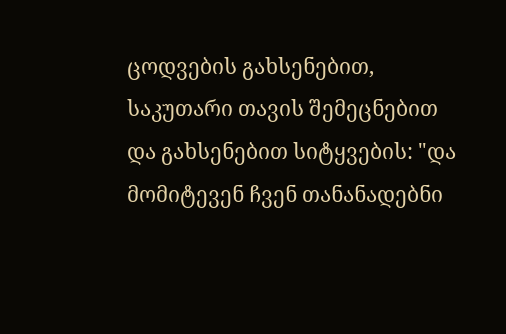ცოდვების გახსენებით, საკუთარი თავის შემეცნებით და გახსენებით სიტყვების: "და მომიტევენ ჩვენ თანანადებნი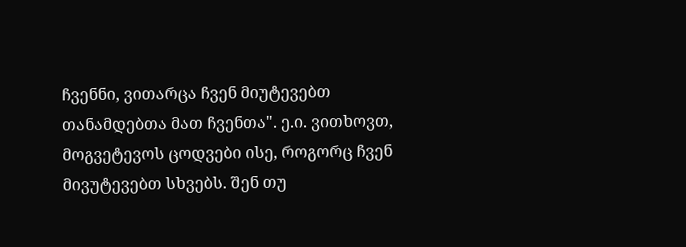ჩვენნი, ვითარცა ჩვენ მიუტევებთ თანამდებთა მათ ჩვენთა". ე.ი. ვითხოვთ, მოგვეტევოს ცოდვები ისე, როგორც ჩვენ მივუტევებთ სხვებს. შენ თუ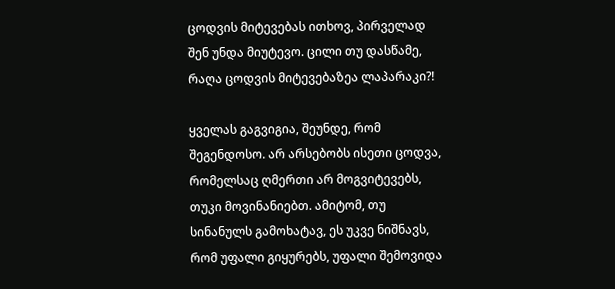ცოდვის მიტევებას ითხოვ, პირველად შენ უნდა მიუტევო. ცილი თუ დასწამე, რაღა ცოდვის მიტევებაზეა ლაპარაკი?!

ყველას გაგვიგია, შეუნდე, რომ შეგენდოსო. არ არსებობს ისეთი ცოდვა, რომელსაც ღმერთი არ მოგვიტევებს, თუკი მოვინანიებთ. ამიტომ, თუ სინანულს გამოხატავ, ეს უკვე ნიშნავს, რომ უფალი გიყურებს, უფალი შემოვიდა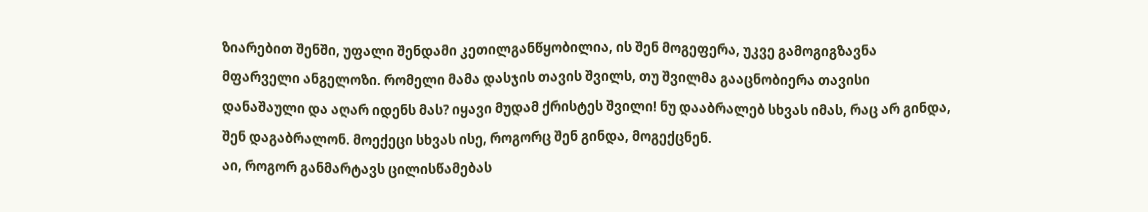ზიარებით შენში, უფალი შენდამი კეთილგანწყობილია, ის შენ მოგეფერა, უკვე გამოგიგზავნა მფარველი ანგელოზი. რომელი მამა დასჯის თავის შვილს, თუ შვილმა გააცნობიერა თავისი დანაშაული და აღარ იდენს მას? იყავი მუდამ ქრისტეს შვილი! ნუ დააბრალებ სხვას იმას, რაც არ გინდა, შენ დაგაბრალონ. მოექეცი სხვას ისე, როგორც შენ გინდა, მოგექცნენ.
აი, როგორ განმარტავს ცილისწამებას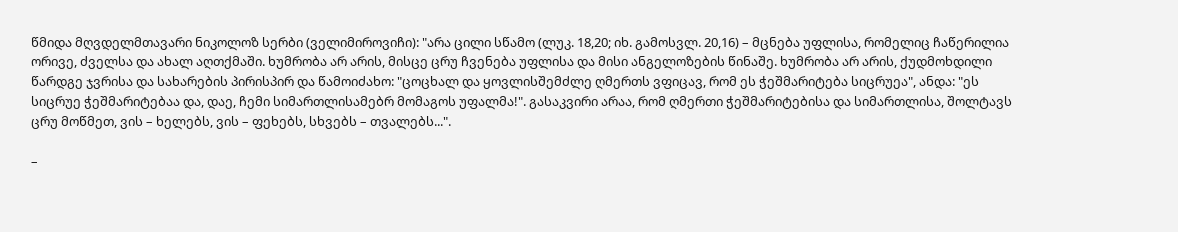წმიდა მღვდელმთავარი ნიკოლოზ სერბი (ველიმიროვიჩი): "არა ცილი სწამო (ლუკ. 18,20; იხ. გამოსვლ. 20,16) – მცნება უფლისა, რომელიც ჩაწერილია ორივე, ძველსა და ახალ აღთქმაში. ხუმრობა არ არის, მისცე ცრუ ჩვენება უფლისა და მისი ანგელოზების წინაშე. ხუმრობა არ არის, ქუდმოხდილი წარდგე ჯვრისა და სახარების პირისპირ და წამოიძახო: "ცოცხალ და ყოვლისშემძლე ღმერთს ვფიცავ, რომ ეს ჭეშმარიტება სიცრუეა", ანდა: "ეს სიცრუე ჭეშმარიტებაა და, დაე, ჩემი სიმართლისამებრ მომაგოს უფალმა!". გასაკვირი არაა, რომ ღმერთი ჭეშმარიტებისა და სიმართლისა, შოლტავს ცრუ მოწმეთ, ვის – ხელებს, ვის – ფეხებს, სხვებს – თვალებს...".

–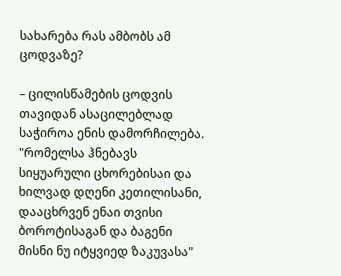სახარება რას ამბობს ამ ცოდვაზე?

– ცილისწამების ცოდვის თავიდან ასაცილებლად საჭიროა ენის დამორჩილება. "რომელსა ჰნებავს სიყუარული ცხორებისაი და ხილვად დღენი კეთილისანი, დააცხრვენ ენაი თვისი ბოროტისაგან და ბაგენი მისნი ნუ იტყვიედ ზაკუვასა"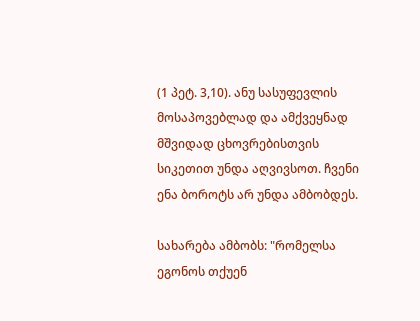(1 პეტ. 3,10). ანუ სასუფევლის მოსაპოვებლად და ამქვეყნად მშვიდად ცხოვრებისთვის სიკეთით უნდა აღვივსოთ. ჩვენი ენა ბოროტს არ უნდა ამბობდეს.

სახარება ამბობს: "რომელსა ეგონოს თქუენ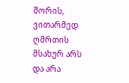შორის, ვითარმედ ღმრთის მსახურ არს და არა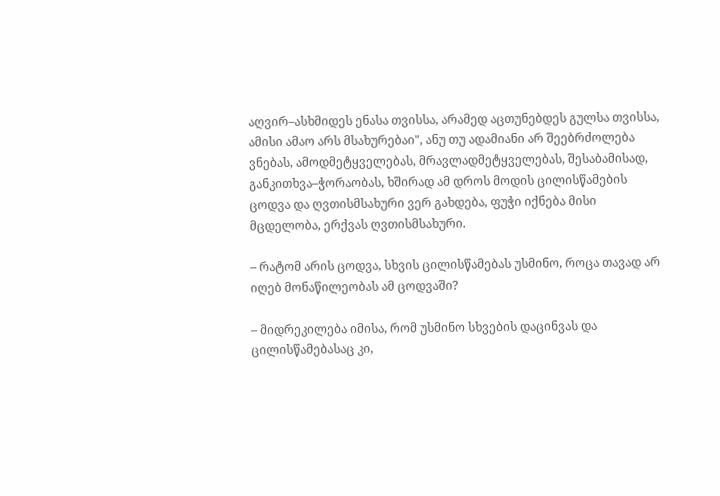აღვირ–ასხმიდეს ენასა თვისსა, არამედ აცთუნებდეს გულსა თვისსა, ამისი ამაო არს მსახურებაი", ანუ თუ ადამიანი არ შეებრძოლება ვნებას, ამოდმეტყველებას, მრავლადმეტყველებას, შესაბამისად, განკითხვა–ჭორაობას, ხშირად ამ დროს მოდის ცილისწამების ცოდვა და ღვთისმსახური ვერ გახდება, ფუჭი იქნება მისი მცდელობა, ერქვას ღვთისმსახური.

– რატომ არის ცოდვა, სხვის ცილისწამებას უსმინო, როცა თავად არ იღებ მონაწილეობას ამ ცოდვაში?

– მიდრეკილება იმისა, რომ უსმინო სხვების დაცინვას და ცილისწამებასაც კი,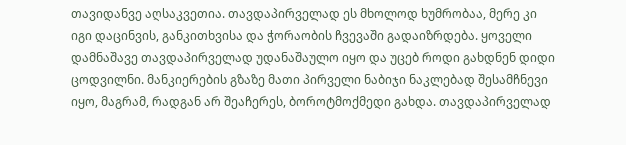თავიდანვე აღსაკვეთია. თავდაპირველად ეს მხოლოდ ხუმრობაა, მერე კი იგი დაცინვის, განკითხვისა და ჭორაობის ჩვევაში გადაიზრდება. ყოველი დამნაშავე თავდაპირველად უდანაშაულო იყო და უცებ როდი გახდნენ დიდი ცოდვილნი. მანკიერების გზაზე მათი პირველი ნაბიჯი ნაკლებად შესამჩნევი იყო, მაგრამ, რადგან არ შეაჩერეს, ბოროტმოქმედი გახდა. თავდაპირველად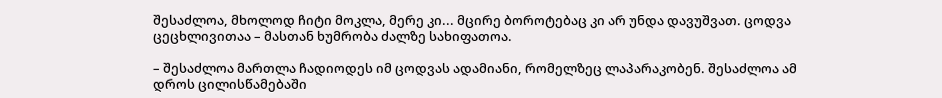შესაძლოა, მხოლოდ ჩიტი მოკლა, მერე კი... მცირე ბოროტებაც კი არ უნდა დავუშვათ. ცოდვა ცეცხლივითაა – მასთან ხუმრობა ძალზე სახიფათოა.

– შესაძლოა მართლა ჩადიოდეს იმ ცოდვას ადამიანი, რომელზეც ლაპარაკობენ. შესაძლოა ამ დროს ცილისწამებაში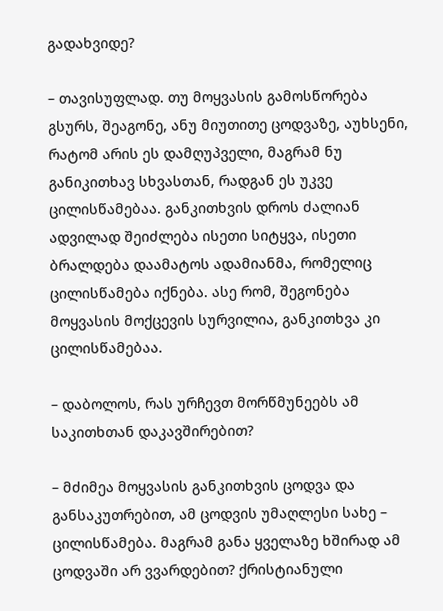გადახვიდე?

– თავისუფლად. თუ მოყვასის გამოსწორება გსურს, შეაგონე, ანუ მიუთითე ცოდვაზე, აუხსენი, რატომ არის ეს დამღუპველი, მაგრამ ნუ განიკითხავ სხვასთან, რადგან ეს უკვე ცილისწამებაა. განკითხვის დროს ძალიან ადვილად შეიძლება ისეთი სიტყვა, ისეთი ბრალდება დაამატოს ადამიანმა, რომელიც ცილისწამება იქნება. ასე რომ, შეგონება მოყვასის მოქცევის სურვილია, განკითხვა კი ცილისწამებაა.

– დაბოლოს, რას ურჩევთ მორწმუნეებს ამ საკითხთან დაკავშირებით?

– მძიმეა მოყვასის განკითხვის ცოდვა და განსაკუთრებით, ამ ცოდვის უმაღლესი სახე – ცილისწამება. მაგრამ განა ყველაზე ხშირად ამ ცოდვაში არ ვვარდებით? ქრისტიანული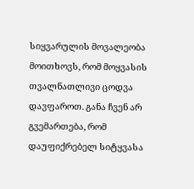სიყვარულის მოვალეობა მოითხოვს, რომ მოყვასის თვალნათლივი ცოდვა დავფაროთ. განა ჩვენ არ გვემართება, რომ დაუფიქრებელ სიტყვასა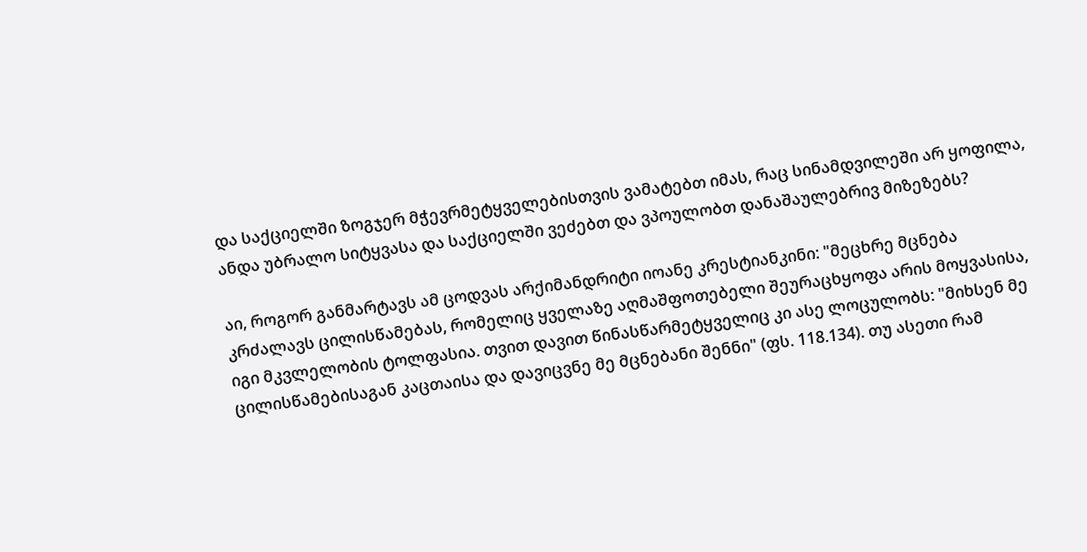და საქციელში ზოგჯერ მჭევრმეტყველებისთვის ვამატებთ იმას, რაც სინამდვილეში არ ყოფილა, ანდა უბრალო სიტყვასა და საქციელში ვეძებთ და ვპოულობთ დანაშაულებრივ მიზეზებს?

აი, როგორ განმარტავს ამ ცოდვას არქიმანდრიტი იოანე კრესტიანკინი: "მეცხრე მცნება კრძალავს ცილისწამებას, რომელიც ყველაზე აღმაშფოთებელი შეურაცხყოფა არის მოყვასისა, იგი მკვლელობის ტოლფასია. თვით დავით წინასწარმეტყველიც კი ასე ლოცულობს: "მიხსენ მე ცილისწამებისაგან კაცთაისა და დავიცვნე მე მცნებანი შენნი" (ფს. 118.134). თუ ასეთი რამ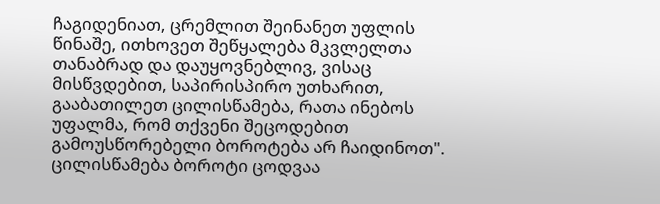ჩაგიდენიათ, ცრემლით შეინანეთ უფლის წინაშე, ითხოვეთ შეწყალება მკვლელთა თანაბრად და დაუყოვნებლივ, ვისაც მისწვდებით, საპირისპირო უთხარით, გააბათილეთ ცილისწამება, რათა ინებოს უფალმა, რომ თქვენი შეცოდებით გამოუსწორებელი ბოროტება არ ჩაიდინოთ". ცილისწამება ბოროტი ცოდვაა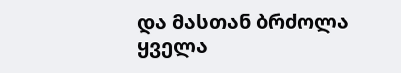და მასთან ბრძოლა ყველა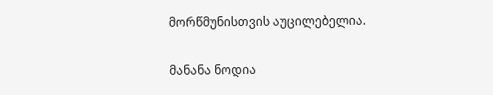მორწმუნისთვის აუცილებელია.

მანანა ნოდია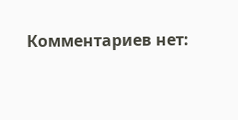Комментариев нет: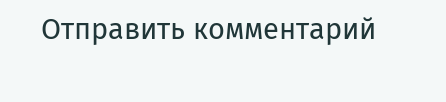Отправить комментарий